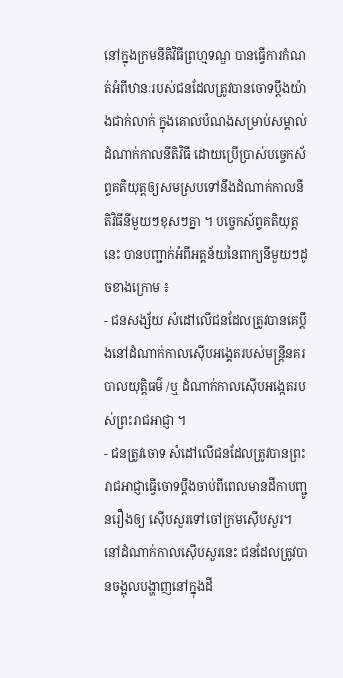នៅក្នុងក្រមនីតិវិធីព្រហ្មទណ្ឌ បានធ្វើការកំណត់អំពីឋានៈរបស់ជនដែលត្រូវបានចោទប្តឹងយ៉ាងជាក់លាក់ ក្នុងគោលបំណងសម្រាប់សម្គាល់ដំណាក់កាលនីតិវិធី ដោយប្រើប្រាស់បច្ចេកស័ព្ទគតិយុត្តឲ្យសមស្របទៅនឹងដំណាក់កាលនីតិវិធីនីមួយៗខុសៗគ្នា ។ បច្ចេកស័ព្ទគតិយុត្តនេះ បានបញ្ជាក់អំពីអត្តន័យនៃពាក្យនីមួយៗដូចខាងក្រោម ៖
- ជនសង្ស័យ សំដៅលើជនដែលត្រូវបានគេប្តឹងនៅដំណាក់កាលស៊ើបអង្គេតរបស់មន្ត្រីនគរបាលយុត្តិធម៌ /ឬ ដំណាក់កាលស៊ើបអង្កេតរបស់ព្រះរាជអាជ្ញា ។
- ជនត្រូវចោទ សំដៅលើជនដែលត្រូវបានព្រះរាជអាជ្ញាធ្វើចោទប្តឹងចាប់ពីពេលមានដីកាបញ្ជូនរឿងឲ្យ ស៊ើបសួរទៅចៅក្រមស៊ើបសួរ។ នៅដំណាក់កាលស៊ើបសួរនេះ ជនដែលត្រូវបានចង្អុលបង្ហាញនៅក្នុងដី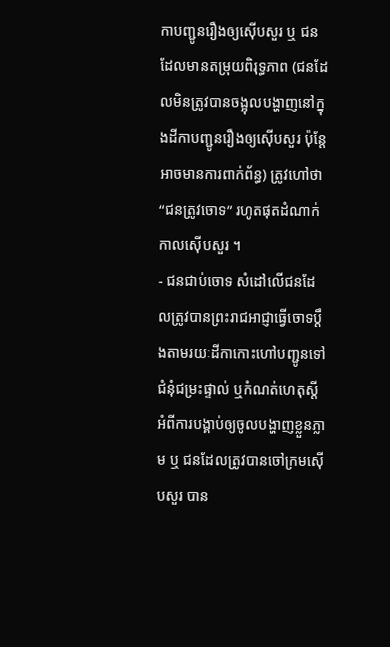កាបញ្ជូនរឿងឲ្យស៊ើបសួរ ឬ ជនដែលមានតម្រុយពិរុទ្ធភាព (ជនដែលមិនត្រូវបានចង្អុលបង្ហាញនៅក្នុងដីកាបញ្ជូនរឿងឲ្យស៊ើបសួរ ប៉ុន្តែអាចមានការពាក់ព័ន្ធ) ត្រូវហៅថា “ជនត្រូវចោទ” រហូតផុតដំណាក់កាលស៊ើបសួរ ។
- ជនជាប់ចោទ សំដៅលើជនដែលត្រូវបានព្រះរាជអាជ្ញាធ្វើចោទប្តឹងតាមរយៈដីកាកោះហៅបញ្ជូនទៅជំនុំជម្រះផ្ទាល់ ឬកំណត់ហេតុស្តីអំពីការបង្គាប់ឲ្យចូលបង្ហាញខ្លួនភ្លាម ឬ ជនដែលត្រូវបានចៅក្រមស៊ើបសួរ បាន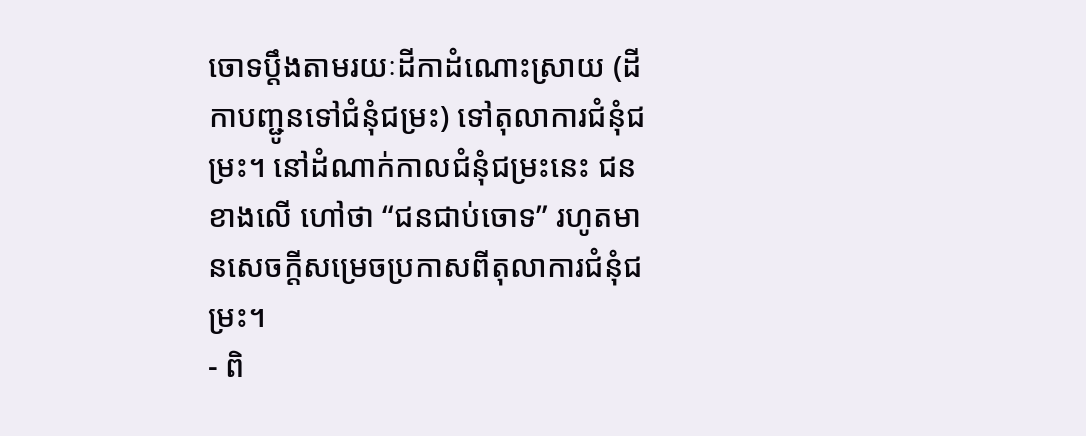ចោទប្តឹងតាមរយៈដីកាដំណោះស្រាយ (ដីកាបញ្ជូនទៅជំនុំជម្រះ) ទៅតុលាការជំនុំជម្រះ។ នៅដំណាក់កាលជំនុំជម្រះនេះ ជនខាងលើ ហៅថា “ជនជាប់ចោទ” រហូតមានសេចក្តីសម្រេចប្រកាសពីតុលាការជំនុំជម្រះ។
- ពិ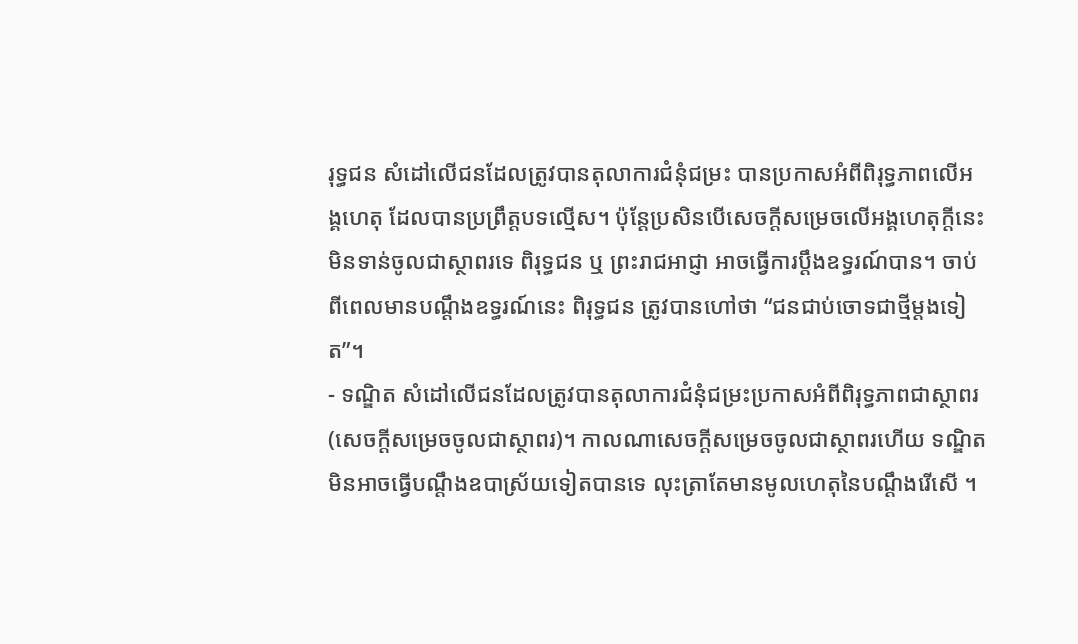រុទ្ធជន សំដៅលើជនដែលត្រូវបានតុលាការជំនុំជម្រះ បានប្រកាសអំពីពិរុទ្ធភាពលើអង្គហេតុ ដែលបានប្រព្រឹត្តបទល្មើស។ ប៉ុន្តែប្រសិនបើសេចក្តីសម្រេចលើអង្គហេតុក្តីនេះ មិនទាន់ចូលជាស្ថាពរទេ ពិរុទ្ធជន ឬ ព្រះរាជអាជ្ញា អាចធ្វើការប្តឹងឧទ្ធរណ៍បាន។ ចាប់ពីពេលមានបណ្តឹងឧទ្ធរណ៍នេះ ពិរុទ្ធជន ត្រូវបានហៅថា “ជនជាប់ចោទជាថ្មីម្តងទៀត”។
- ទណ្ឌិត សំដៅលើជនដែលត្រូវបានតុលាការជំនុំជម្រះប្រកាសអំពីពិរុទ្ធភាពជាស្ថាពរ (សេចក្តីសម្រេចចូលជាស្ថាពរ)។ កាលណាសេចក្តីសម្រេចចូលជាស្ថាពរហើយ ទណ្ឌិតមិនអាចធ្វើបណ្តឹងឧបាស្រ័យទៀតបានទេ លុះត្រាតែមានមូលហេតុនៃបណ្តឹងរើសើ ។